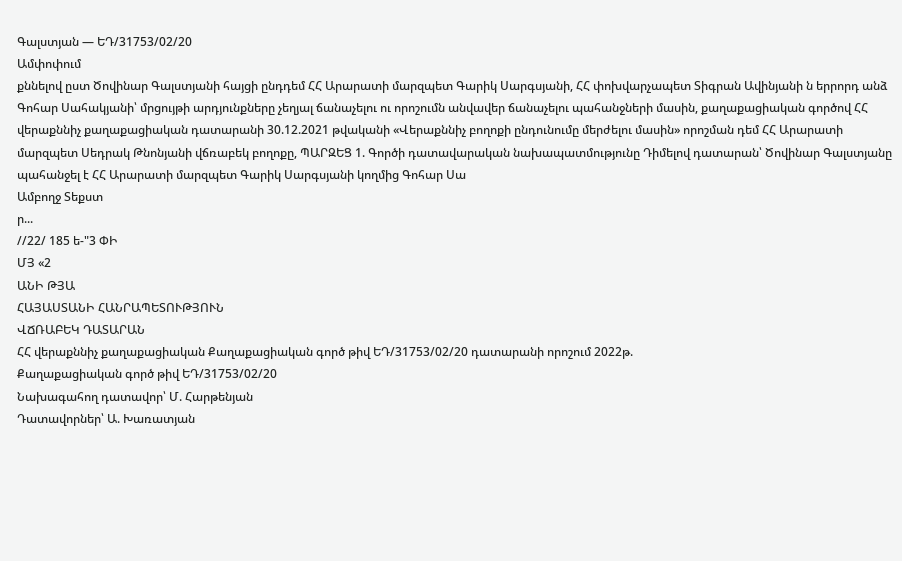Գալստյան — ԵԴ/31753/02/20
Ամփոփում
քննելով ըստ Ծովինար Գալստյանի հայցի ընդդեմ ՀՀ Արարատի մարզպետ Գարիկ Սարգսյանի, ՀՀ փոխվարչապետ Տիգրան Ավինյանի ն երրորդ անձ Գոհար Սահակյանի՝ մրցույթի արդյունքները չեղյալ ճանաչելու ու որոշումն անվավեր ճանաչելու պահանջների մասին, քաղաքացիական գործով ՀՀ վերաքննիչ քաղաքացիական դատարանի 30.12.2021 թվականի «Վերաքննիչ բողոքի ընդունումը մերժելու մասին» որոշման դեմ ՀՀ Արարատի մարզպետ Սեդրակ Թնոնյանի վճռաբեկ բողոքը, ՊԱՐԶԵՑ 1. Գործի դատավարական նախապատմությունը Դիմելով դատարան՝ Ծովինար Գալստյանը պահանջել է ՀՀ Արարատի մարզպետ Գարիկ Սարգսյանի կողմից Գոհար Սա
Ամբողջ Տեքստ
ր...
//22/ 185 ե-"3 ՓԻ
ՄՅ «2
ԱՆԻ ԹՅԱ
ՀԱՅԱՍՏԱՆԻ ՀԱՆՐԱՊԵՏՈՒԹՅՈՒՆ
ՎՃՌԱԲԵԿ ԴԱՏԱՐԱՆ
ՀՀ վերաքննիչ քաղաքացիական Քաղաքացիական գործ թիվ ԵԴ/31753/02/20 դատարանի որոշում 2022թ.
Քաղաքացիական գործ թիվ ԵԴ/31753/02/20
Նախագահող դատավոր՝ Մ. Հարթենյան
Դատավորներ՝ Ա. Խառատյան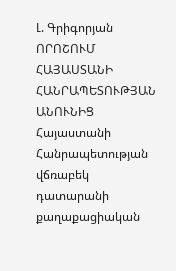Լ. Գրիգորյան
ՈՐՈՇՈՒՄ
ՀԱՅԱՍՏԱՆԻ ՀԱՆՐԱՊԵՏՈՒԹՅԱՆ ԱՆՈՒՆԻՑ
Հայաստանի Հանրապետության վճռաբեկ դատարանի քաղաքացիական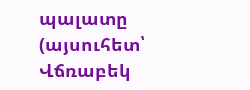պալատը (այսուհետ՝ Վճռաբեկ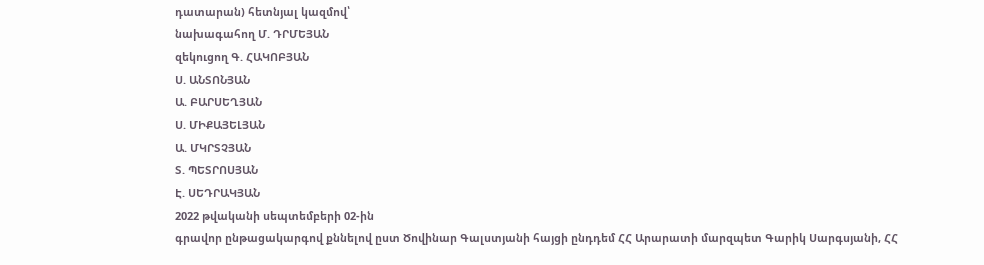դատարան) հետնյալ կազմով՝
նախագահող Մ. ԴՐՄԵՅԱՆ
զեկուցող Գ. ՀԱԿՈԲՅԱՆ
Ս. ԱՆՏՈՆՅԱՆ
Ա. ԲԱՐՍԵՂՅԱՆ
Ս. ՄԻՔԱՅԵԼՅԱՆ
Ա. ՄԿՐՏՉՅԱՆ
Տ. ՊԵՏՐՈՍՅԱՆ
Է. ՍԵԴՐԱԿՅԱՆ
2022 թվականի սեպտեմբերի 02-ին
գրավոր ընթացակարգով քննելով ըստ Ծովինար Գալստյանի հայցի ընդդեմ ՀՀ Արարատի մարզպետ Գարիկ Սարգսյանի, ՀՀ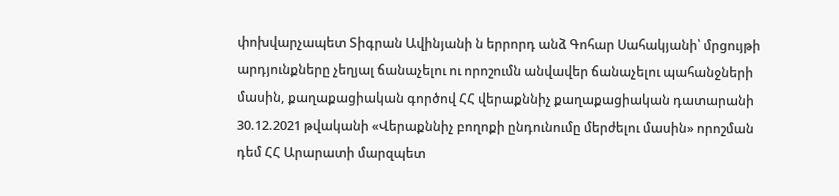փոխվարչապետ Տիգրան Ավինյանի ն երրորդ անձ Գոհար Սահակյանի՝ մրցույթի արդյունքները չեղյալ ճանաչելու ու որոշումն անվավեր ճանաչելու պահանջների մասին, քաղաքացիական գործով ՀՀ վերաքննիչ քաղաքացիական դատարանի 30.12.2021 թվականի «Վերաքննիչ բողոքի ընդունումը մերժելու մասին» որոշման դեմ ՀՀ Արարատի մարզպետ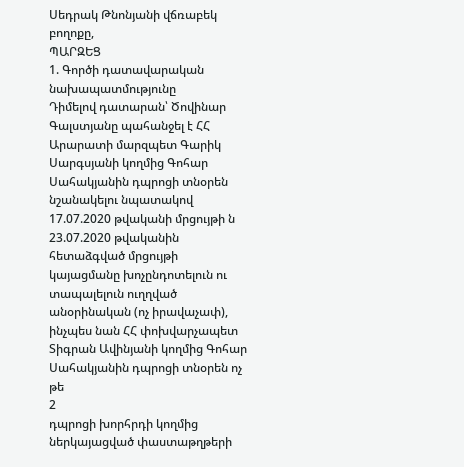Սեդրակ Թնոնյանի վճռաբեկ բողոքը,
ՊԱՐԶԵՑ
1. Գործի դատավարական նախապատմությունը
Դիմելով դատարան՝ Ծովինար Գալստյանը պահանջել է ՀՀ Արարատի մարզպետ Գարիկ Սարգսյանի կողմից Գոհար Սահակյանին դպրոցի տնօրեն նշանակելու նպատակով 17.07.2020 թվականի մրցույթի ն 23.07.2020 թվականին հետաձգված մրցույթի կայացմանը խոչընդոտելուն ու տապալելուն ուղղված անօրինական (ոչ իրավաչափ), ինչպես նան ՀՀ փոխվարչապետ Տիգրան Ավինյանի կողմից Գոհար Սահակյանին դպրոցի տնօրեն ոչ թե
2
դպրոցի խորհրդի կողմից ներկայացված փաստաթղթերի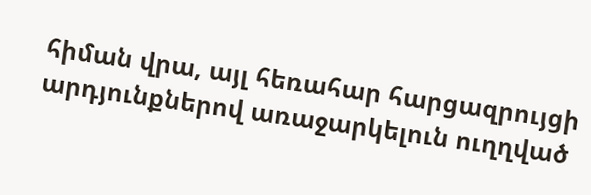հիման վրա, այլ հեռահար հարցազրույցի արդյունքներով առաջարկելուն ուղղված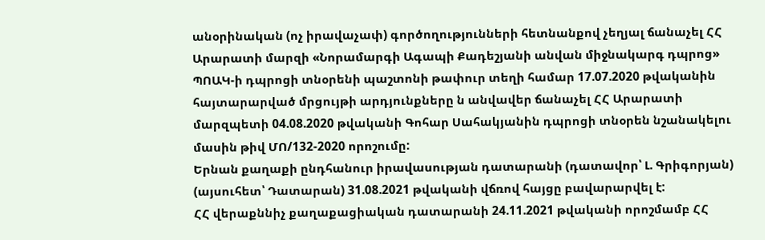անօրինական (ոչ իրավաչափ) գործողությունների հետնանքով չեղյալ ճանաչել ՀՀ Արարատի մարզի «Նորամարգի Ագապի Քադեշյանի անվան միջնակարգ դպրոց» ՊՈԱԿ-ի դպրոցի տնօրենի պաշտոնի թափուր տեղի համար 17.07.2020 թվականին հայտարարված մրցույթի արդյունքները ն անվավեր ճանաչել ՀՀ Արարատի մարզպետի 04.08.2020 թվականի Գոհար Սահակյանին դպրոցի տնօրեն նշանակելու մասին թիվ ՄՈ/132-2020 որոշումը:
Երնան քաղաքի ընդհանուր իրավասության դատարանի (դատավոր՝ Լ. Գրիգորյան) (այսուհետ՝ Դատարան) 31.08.2021 թվականի վճռով հայցը բավարարվել է:
ՀՀ վերաքննիչ քաղաքացիական դատարանի 24.11.2021 թվականի որոշմամբ ՀՀ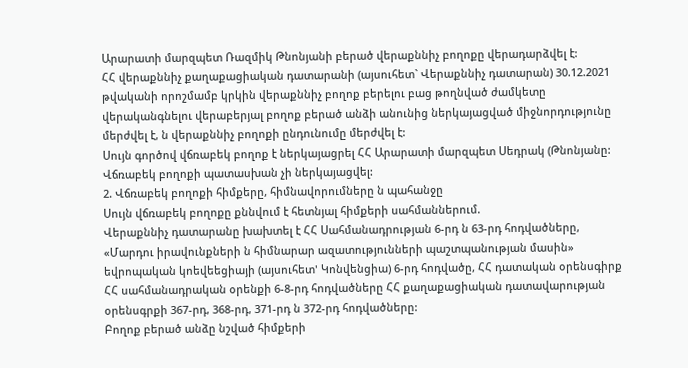Արարատի մարզպետ Ռազմիկ Թնոնյանի բերած վերաքննիչ բողոքը վերադարձվել է:
ՀՀ վերաքննիչ քաղաքացիական դատարանի (այսուհետ` Վերաքննիչ դատարան) 30.12.2021 թվականի որոշմամբ կրկին վերաքննիչ բողոք բերելու բաց թողնված ժամկետը վերականգնելու վերաբերյալ բողոք բերած անձի անունից ներկայացված միջնորդությունը մերժվել է, ն վերաքննիչ բողոքի ընդունումը մերժվել է:
Սույն գործով վճռաբեկ բողոք է ներկայացրել ՀՀ Արարատի մարզպետ Սեդրակ (Թնոնյանը:
Վճռաբեկ բողոքի պատասխան չի ներկայացվել:
2. Վճռաբեկ բողոքի հիմքերը, հիմնավորումները ն պահանջը
Սույն վճռաբեկ բողոքը քննվում է հետնյալ հիմքերի սահմաններում.
Վերաքննիչ դատարանը խախտել է ՀՀ Սահմանադրության 6-րդ ն 63-րդ հոդվածները, «Մարդու իրավունքների ն հիմնարար ազատությունների պաշտպանության մասին» եվրոպական կոեվեեցիայի (այսուհետ' Կոնվենցիա) 6-րդ հոդվածը, ՀՀ դատական օրենսգիրք ՀՀ սահմանադրական օրենքի 6-8-րդ հոդվածները ՀՀ քաղաքացիական դատավարության օրենսգրքի 367-րդ, 368-րդ, 371-րդ ն 372-րդ հոդվածները:
Բողոք բերած անձը նշված հիմքերի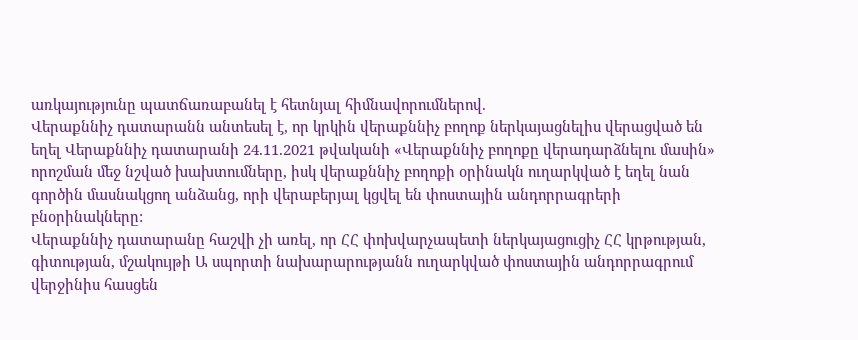առկայությունը պատճառաբանել է հետնյալ հիմնավորումներով.
Վերաքննիչ դատարանն անտեսել է, որ կրկին վերաքննիչ բողոք ներկայացնելիս վերացված են եղել Վերաքննիչ դատարանի 24.11.2021 թվականի «Վերաքննիչ բողոքը վերադարձնելու մասին» որոշման մեջ նշված խախտումները, իսկ վերաքննիչ բողոքի օրինակն ուղարկված է եղել նան գործին մասնակցող անձանց, որի վերաբերյալ կցվել են փոստային անդորրագրերի բնօրինակները:
Վերաքննիչ դատարանը հաշվի չի առել, որ ՀՀ փոխվարչապետի ներկայացուցիչ ՀՀ կրթության, գիտության, մշակույթի Ա սպորտի նախարարությանն ուղարկված փոստային անդորրագրում վերջինիս հասցեն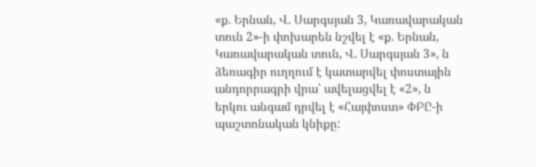«ք. Երնան, Վ. Սարգսյան 3, Կառավարական տուն 2»-ի փոխարեն նշվել է «ք. Երնան, Կառավարական տուն, Վ. Սարգսյան 3», ն ձեռագիր ուղղում է կատարվել փոստային անդորրագրի վրա՝ ավելացվել է «2», ն երկու անգամ դրվել է «Հայփոստ» ՓԲԸ-ի պաշտոնական կնիքը: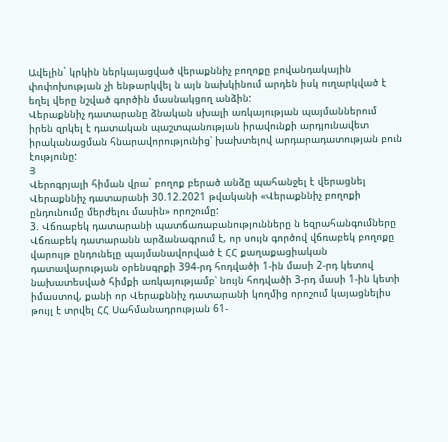Ավելին` կրկին ներկայացված վերաքննիչ բողոքը բովանդակային փոփոխության չի ենթարկվել ն այն նախկինում արդեն իսկ ուղարկված է եղել վերը նշված գործին մասնակցող անձին:
Վերաքննիչ դատարանը ձնական սխալի առկայության պայմաններում իրեն զրկել է դատական պաշտպանության իրավունքի արդյունավետ իրականացման հնարավորությունից՝ խախտելով արդարադատության բուն էությունը:
Յ
Վերոգրյալի հիման վրա` բողոք բերած անձը պահանջել է վերացնել Վերաքննիչ դատարանի 30.12.2021 թվականի «Վերաքննիչ բողոքի ընդունումը մերժելու մասին» որոշումը:
3. Վճռաբեկ դատարանի պատճառաբանությունները ն եզրահանգումները
Վճռաբեկ դատարանն արձանագրում է, որ սույն գործով վճռաբեկ բողոքը վարույթ ընդունելը պայմանավորված է ՀՀ քաղաքացիական դատավարության օրենսգրքի 394-րդ հոդվածի 1-ին մասի 2-րդ կետով նախատեսված հիմքի առկայությամբ՝ նույն հոդվածի 3-րդ մասի 1-ին կետի իմաստով, քանի որ Վերաքննիչ դատարանի կողմից որոշում կայացնելիս թույլ է տրվել ՀՀ Սահմանադրության 61-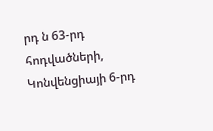րդ ն 63-րդ հոդվածների, Կոնվենցիայի 6-րդ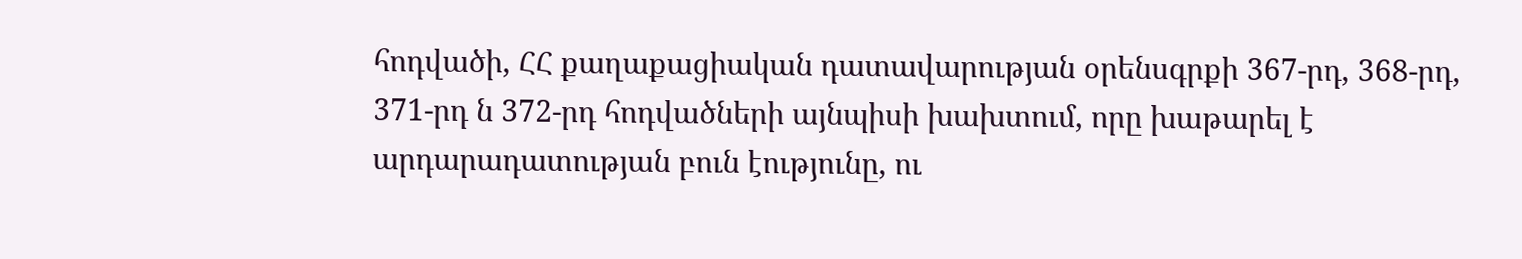հոդվածի, ՀՀ քաղաքացիական դատավարության օրենսգրքի 367-րդ, 368-րդ, 371-րդ ն 372-րդ հոդվածների այնպիսի խախտում, որը խաթարել է արդարադատության բուն էությունը, ու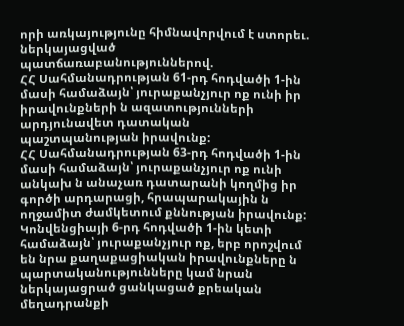որի առկայությունը հիմնավորվում է ստորեւ. ներկայացված պատճառաբանություններով.
ՀՀ Սահմանադրության 61-րդ հոդվածի 1-ին մասի համաձայն՝ յուրաքանչյուր ոք ունի իր իրավունքների ն ազատությունների արդյունավետ դատական պաշտպանության իրավունք:
ՀՀ Սահմանադրության 63-րդ հոդվածի 1-ին մասի համաձայն՝ յուրաքանչյուր ոք ունի անկախ ն անաչառ դատարանի կողմից իր գործի արդարացի, հրապարակային ն ողջամիտ ժամկետում քննության իրավունք:
Կոնվենցիայի 6-րդ հոդվածի 1-ին կետի համաձայն՝ յուրաքանչյուր ոք, երբ որոշվում են նրա քաղաքացիական իրավունքները ն պարտականությունները կամ նրան ներկայացրած ցանկացած քրեական մեղադրանքի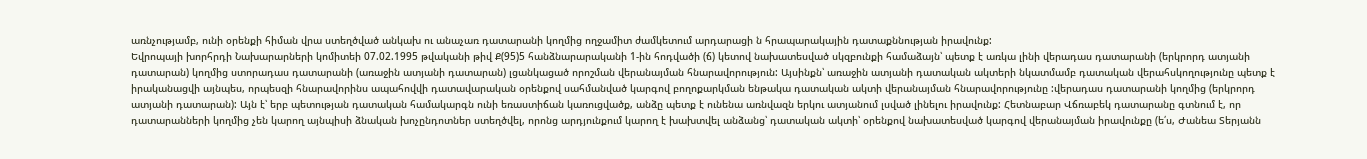առնչությամբ, ունի օրենքի հիման վրա ստեղծված անկախ ու անաչառ դատարանի կողմից ողջամիտ ժամկետում արդարացի ն հրապարակային դատաքննության իրավունք:
Եվրոպայի խորհրդի Նախարարների կոմիտեի 07.02.1995 թվականի թիվ Ք(95)5 հանձնարարականի 1-ին հոդվածի (ճ) կետով նախատեսված սկզբունքի համաձայն՝ պետք է առկա լինի վերադաս դատարանի (երկրորդ ատյանի դատարան) կողմից ստորադաս դատարանի (առաջին ատյանի դատարան) լցանկացած որոշման վերանայման հնարավորություն: Այսինքն՝ առաջին ատյանի դատական ակտերի նկատմամբ դատական վերահսկողությունը պետք է իրականացվի այնպես, որպեսզի հնարավորինս ապահովվի դատավարական օրենքով սահմանված կարգով բողոքարկման ենթակա դատական ակտի վերանայման հնարավորությունը :վերադաս դատարանի կողմից (երկրորդ ատյանի դատարան): Այն է՝ երբ պետության դատական համակարգն ունի եռաստիճան կառուցվածք, անձը պետք է ունենա առնվազն երկու ատյանում լսված լինելու իրավունք: Հետնաբար Վճռաբեկ դատարանը գտնում է, որ դատարանների կողմից չեն կարող այնպիսի ձնական խոչընդոտներ ստեղծվել, որոնց արդյունքում կարող է խախտվել անձանց՝ դատական ակտի՝ օրենքով նախատեսված կարգով վերանայման իրավունքը (ե՛ս, Ժանեա Տերյանն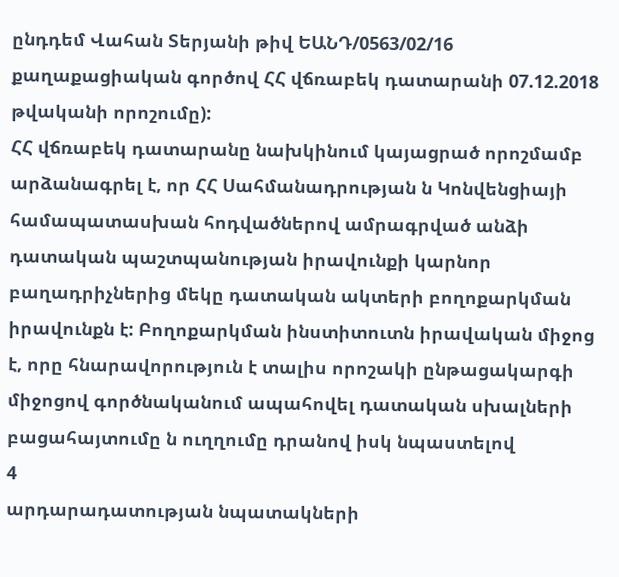ընդդեմ Վահան Տերյանի թիվ ԵԱՆԴ/0563/02/16 քաղաքացիական գործով ՀՀ վճռաբեկ դատարանի 07.12.2018 թվականի որոշումը):
ՀՀ վճռաբեկ դատարանը նախկինում կայացրած որոշմամբ արձանագրել է, որ ՀՀ Սահմանադրության ն Կոնվենցիայի համապատասխան հոդվածներով ամրագրված անձի դատական պաշտպանության իրավունքի կարնոր բաղադրիչներից մեկը դատական ակտերի բողոքարկման իրավունքն է: Բողոքարկման ինստիտուտն իրավական միջոց է, որը հնարավորություն է տալիս որոշակի ընթացակարգի միջոցով գործնականում ապահովել դատական սխալների բացահայտումը ն ուղղումը դրանով իսկ նպաստելով
4
արդարադատության նպատակների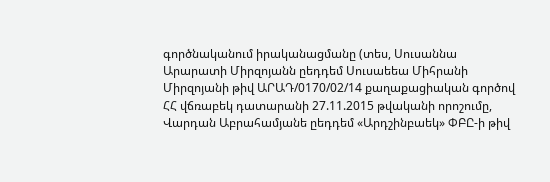գործնականում իրականացմանը (տես, Սուսաննա Արարատի Միրզոյանն ըեդդեմ Սուսաեեա Միհրանի Միրզոյանի թիվ ԱՐԱԴ/0170/02/14 քաղաքացիական գործով ՀՀ վճռաբեկ դատարանի 27.11.2015 թվականի որոշումը, Վարդան Աբրահամյանե ըեդդեմ «Արդշինբաեկ» ՓԲԸ-ի թիվ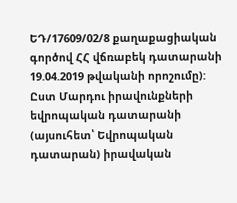ԵԴ/17609/02/8 քաղաքացիական գործով ՀՀ վճռաբեկ դատարանի 19.04.2019 թվականի որոշումը):
Ըստ Մարդու իրավունքների եվրոպական դատարանի (այսուհետ՝ Եվրոպական դատարան) իրավական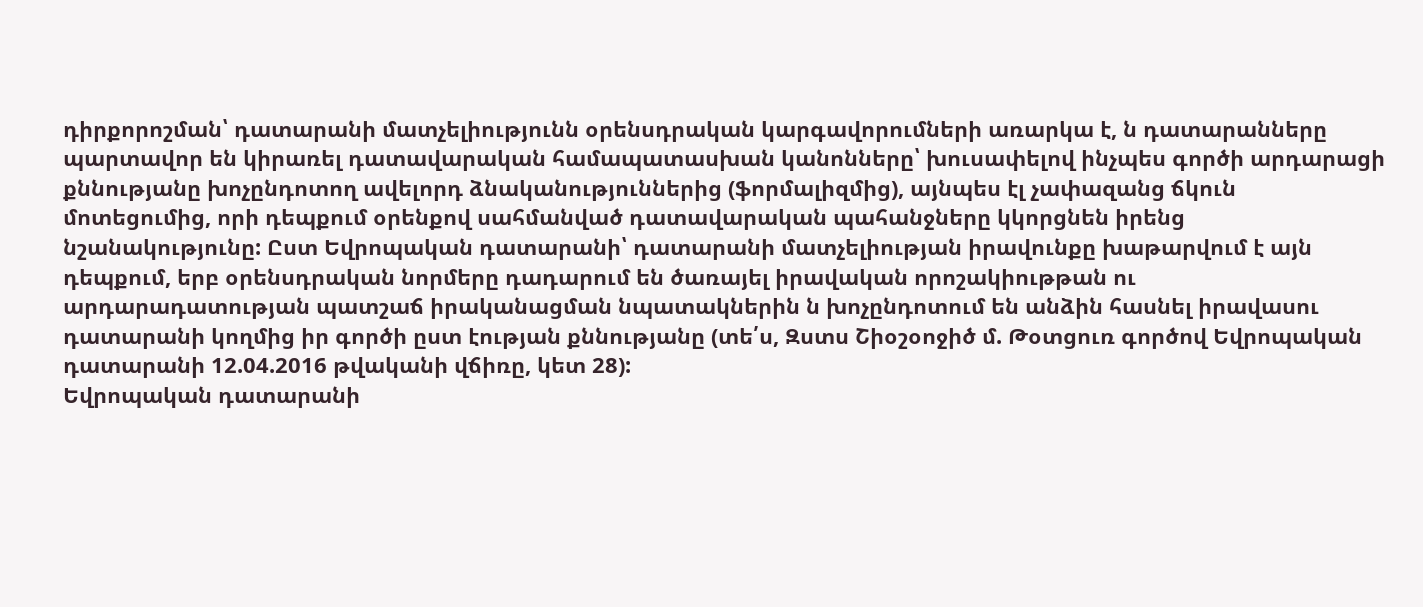դիրքորոշման՝ դատարանի մատչելիությունն օրենսդրական կարգավորումների առարկա է, ն դատարանները պարտավոր են կիրառել դատավարական համապատասխան կանոնները՝ խուսափելով ինչպես գործի արդարացի քննությանը խոչընդոտող ավելորդ ձնականություններից (ֆորմալիզմից), այնպես էլ չափազանց ճկուն մոտեցումից, որի դեպքում օրենքով սահմանված դատավարական պահանջները կկորցնեն իրենց նշանակությունը: Ըստ Եվրոպական դատարանի՝ դատարանի մատչելիության իրավունքը խաթարվում է այն դեպքում, երբ օրենսդրական նորմերը դադարում են ծառայել իրավական որոշակիութթան ու արդարադատության պատշաճ իրականացման նպատակներին ն խոչընդոտում են անձին հասնել իրավասու դատարանի կողմից իր գործի ըստ էության քննությանը (տե՛ս, Զստս Շիօշօոջիծ մ. Թօտցուռ գործով Եվրոպական դատարանի 12.04.2016 թվականի վճիռը, կետ 28):
Եվրոպական դատարանի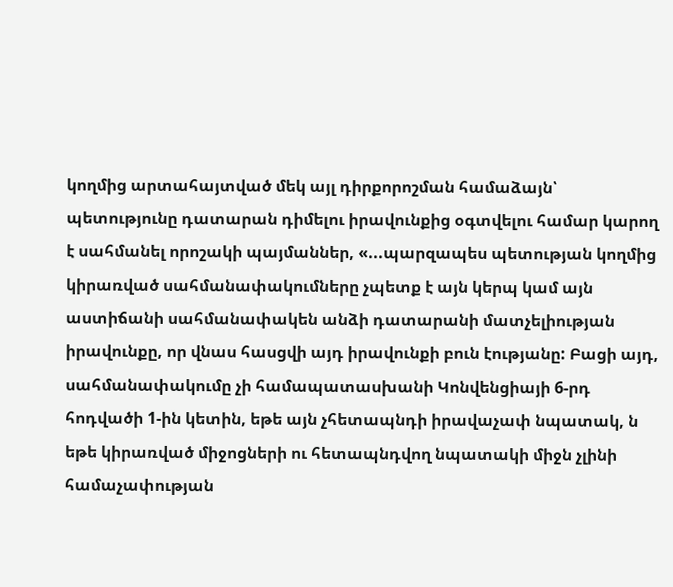կողմից արտահայտված մեկ այլ դիրքորոշման համաձայն՝ պետությունը դատարան դիմելու իրավունքից օգտվելու համար կարող է սահմանել որոշակի պայմաններ, «...պարզապես պետության կողմից կիրառված սահմանափակումները չպետք է այն կերպ կամ այն աստիճանի սահմանափակեն անձի դատարանի մատչելիության իրավունքը, որ վնաս հասցվի այդ իրավունքի բուն էությանը: Բացի այդ, սահմանափակումը չի համապատասխանի Կոնվենցիայի 6-րդ հոդվածի 1-ին կետին, եթե այն չհետապնդի իրավաչափ նպատակ, ն եթե կիրառված միջոցների ու հետապնդվող նպատակի միջն չլինի համաչափության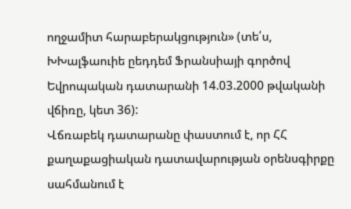ողջամիտ հարաբերակցություն» (տե՛ս, ԽԽալֆաուիե ըեդդեմ Ֆրանսիայի գործով Եվրոպական դատարանի 14.03.2000 թվականի վճիռը, կետ 36):
Վճռաբեկ դատարանը փաստում է, որ ՀՀ քաղաքացիական դատավարության օրենսգիրքը սահմանում է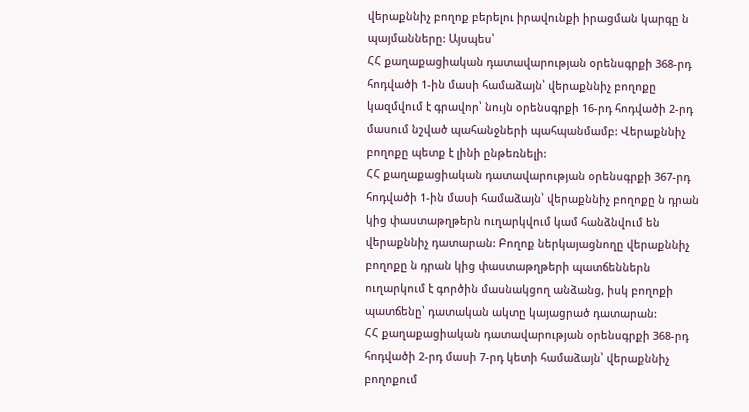վերաքննիչ բողոք բերելու իրավունքի իրացման կարգը ն պայմանները: Այսպես՝
ՀՀ քաղաքացիական դատավարության օրենսգրքի 368-րդ հոդվածի 1-ին մասի համաձայն՝ վերաքննիչ բողոքը կազմվում է գրավոր՝ նույն օրենսգրքի 16-րդ հոդվածի 2-րդ մասում նշված պահանջների պահպանմամբ: Վերաքննիչ բողոքը պետք է լինի ընթեռնելի:
ՀՀ քաղաքացիական դատավարության օրենսգրքի 367-րդ հոդվածի 1-ին մասի համաձայն՝ վերաքննիչ բողոքը ն դրան կից փաստաթղթերն ուղարկվում կամ հանձնվում են վերաքննիչ դատարան: Բողոք ներկայացնողը վերաքննիչ բողոքը ն դրան կից փաստաթղթերի պատճեններն ուղարկում է գործին մասնակցող անձանց, իսկ բողոքի պատճենը՝ դատական ակտը կայացրած դատարան:
ՀՀ քաղաքացիական դատավարության օրենսգրքի 368-րդ հոդվածի 2-րդ մասի 7-րդ կետի համաձայն՝ վերաքննիչ բողոքում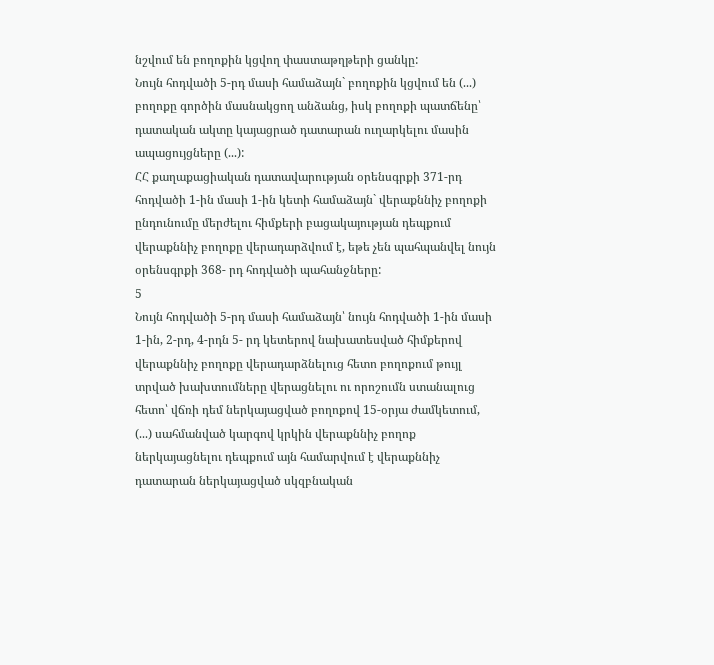նշվում են բողոքին կցվող փաստաթղթերի ցանկը:
Նույն հոդվածի 5-րդ մասի համաձայն` բողոքին կցվում են (...) բողոքը գործին մասնակցող անձանց, իսկ բողոքի պատճենը՝ դատական ակտը կայացրած դատարան ուղարկելու մասին ապացույցները (...):
ՀՀ քաղաքացիական դատավարության օրենսգրքի 371-րդ հոդվածի 1-ին մասի 1-ին կետի համաձայն` վերաքննիչ բողոքի ընդունումը մերժելու հիմքերի բացակայության դեպքում վերաքննիչ բողոքը վերադարձվում է, եթե չեն պահպանվել նույն օրենսգրքի 368- րդ հոդվածի պահանջները:
5
Նույն հոդվածի 5-րդ մասի համաձայն՝ նույն հոդվածի 1-ին մասի 1-ին, 2-րդ, 4-րդն 5- րդ կետերով նախատեսված հիմքերով վերաքննիչ բողոքը վերադարձնելուց հետո բողոքում թույլ տրված խախտումները վերացնելու ու որոշումն ստանալուց հետո՝ վճռի դեմ ներկայացված բողոքով 15-օրյա ժամկետում, (...) սահմանված կարգով կրկին վերաքննիչ բողոք ներկայացնելու դեպքում այն համարվում է վերաքննիչ դատարան ներկայացված սկզբնական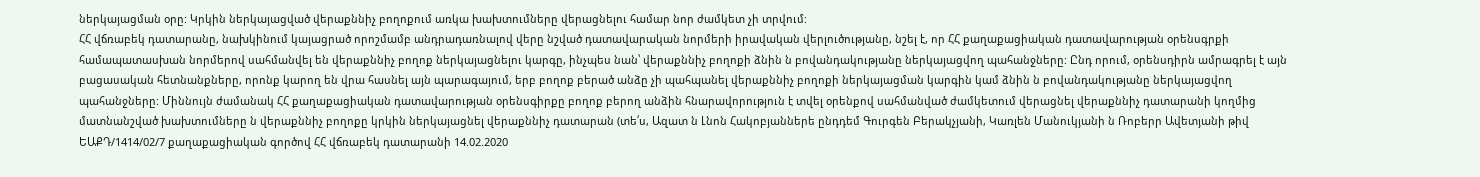ներկայացման օրը: Կրկին ներկայացված վերաքննիչ բողոքում առկա խախտումները վերացնելու համար նոր ժամկետ չի տրվում:
ՀՀ վճռաբեկ դատարանը, նախկինում կայացրած որոշմամբ անդրադառնալով վերը նշված դատավարական նորմերի իրավական վերլուծությանը, նշել է, որ ՀՀ քաղաքացիական դատավարության օրենսգրքի համապատասխան նորմերով սահմանվել են վերաքննիչ բողոք ներկայացնելու կարգը, ինչպես նան՝ վերաքննիչ բողոքի ձնին ն բովանդակությանը ներկայացվող պահանջները: Ընդ որում, օրենսդիրն ամրագրել է այն բացասական հետնանքները, որոնք կարող են վրա հասնել այն պարագայում, երբ բողոք բերած անձը չի պահպանել վերաքննիչ բողոքի ներկայացման կարգին կամ ձնին ն բովանդակությանը ներկայացվող պահանջները: Միննույն ժամանակ ՀՀ քաղաքացիական դատավարության օրենսգիրքը բողոք բերող անձին հնարավորություն է տվել օրենքով սահմանված ժամկետում վերացնել վերաքննիչ դատարանի կողմից մատնանշված խախտումները ն վերաքննիչ բողոքը կրկին ներկայացնել վերաքննիչ դատարան (տե՛ս, Ազատ ն Լնոն Հակոբյաններե ընդդեմ Գուրգեն Բերակչյանի, Կառլեն Մանուկյանի ն Ռոբերր Ավետյանի թիվ ԵԱՔԴ/1414/02/7 քաղաքացիական գործով ՀՀ վճռաբեկ դատարանի 14.02.2020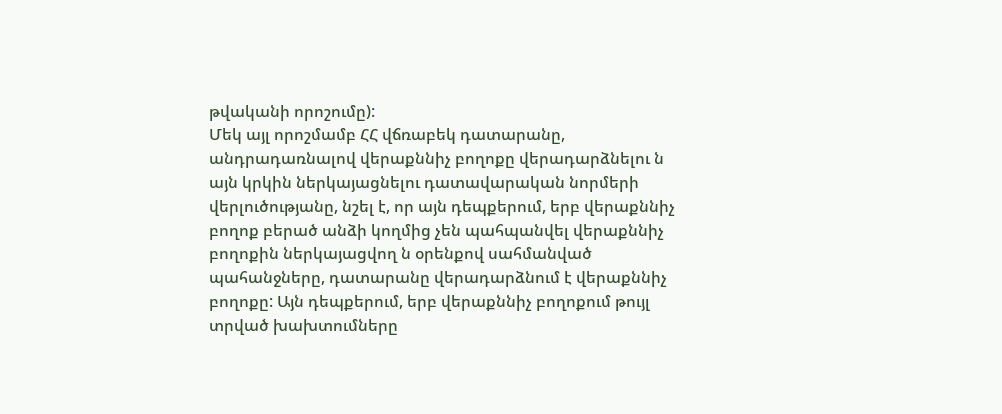թվականի որոշումը):
Մեկ այլ որոշմամբ ՀՀ վճռաբեկ դատարանը, անդրադառնալով վերաքննիչ բողոքը վերադարձնելու ն այն կրկին ներկայացնելու դատավարական նորմերի վերլուծությանը, նշել է, որ այն դեպքերում, երբ վերաքննիչ բողոք բերած անձի կողմից չեն պահպանվել վերաքննիչ բողոքին ներկայացվող ն օրենքով սահմանված պահանջները, դատարանը վերադարձնում է վերաքննիչ բողոքը: Այն դեպքերում, երբ վերաքննիչ բողոքում թույլ տրված խախտումները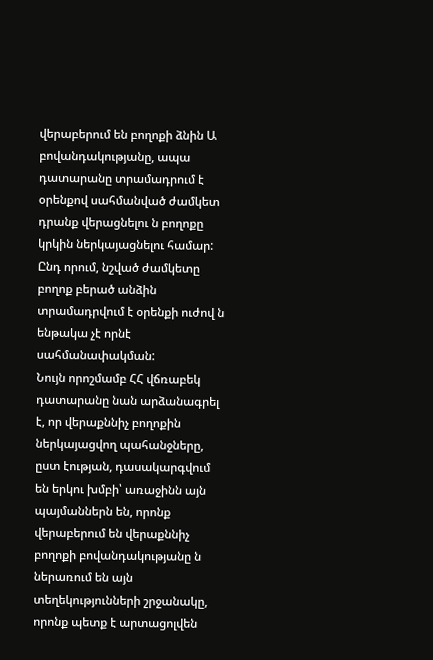վերաբերում են բողոքի ձնին Ա բովանդակությանը, ապա դատարանը տրամադրում է օրենքով սահմանված ժամկետ դրանք վերացնելու ն բողոքը կրկին ներկայացնելու համար: Ընդ որում, նշված ժամկետը բողոք բերած անձին տրամադրվում է օրենքի ուժով ն ենթակա չէ որնէ սահմանափակման:
Նույն որոշմամբ ՀՀ վճռաբեկ դատարանը նան արձանագրել է, որ վերաքննիչ բողոքին ներկայացվող պահանջները, ըստ էության, դասակարգվում են երկու խմբի՝ առաջինն այն պայմաններն են, որոնք վերաբերում են վերաքննիչ բողոքի բովանդակությանը ն ներառում են այն տեղեկությունների շրջանակը, որոնք պետք է արտացոլվեն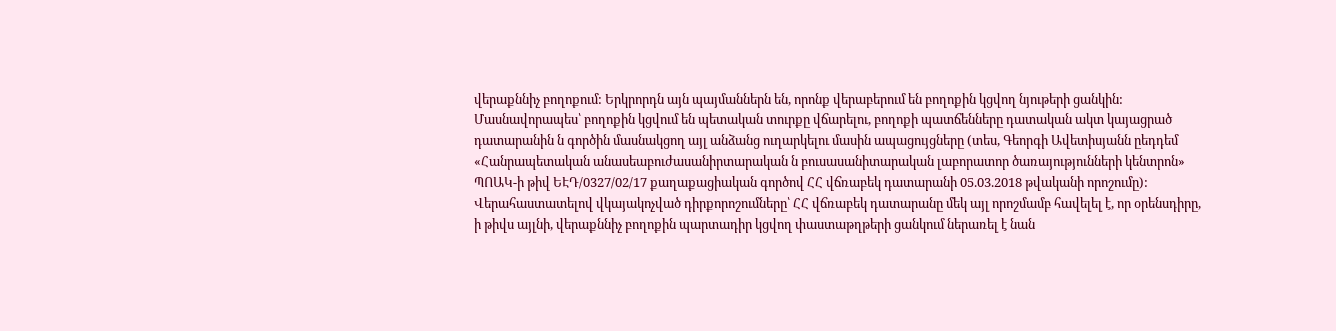վերաքննիչ բողոքում: Երկրորդն այն պայմաններն են, որոնք վերաբերում են բողոքին կցվող նյութերի ցանկին: Մասնավորապես՝ բողոքին կցվում են պետական տուրքը վճարելու, բողոքի պատճենները դատական ակտ կայացրած դատարանին ն գործին մասնակցող այլ անձանց ուղարկելու մասին ապացույցները (տես, Գեորգի Ավետիսյանն ըեդդեմ «Հանրապետական անասեաբուժասանիրտարական ն բուսասանիտարական լաբորատոր ծառայությունների կենտրոն» ՊՈԱԿ-ի թիվ ԵԷԴ/0327/02/17 քաղաքացիական գործով ՀՀ վճռաբեկ դատարանի 05.03.2018 թվականի որոշումը):
Վերահաստատելով վկայակոչված դիրքորոշումները՝ ՀՀ վճռաբեկ դատարանը մեկ այլ որոշմամբ հավելել է, որ օրենսդիրը, ի թիվս այլնի, վերաքննիչ բողոքին պարտադիր կցվող փաստաթղթերի ցանկում ներառել է նան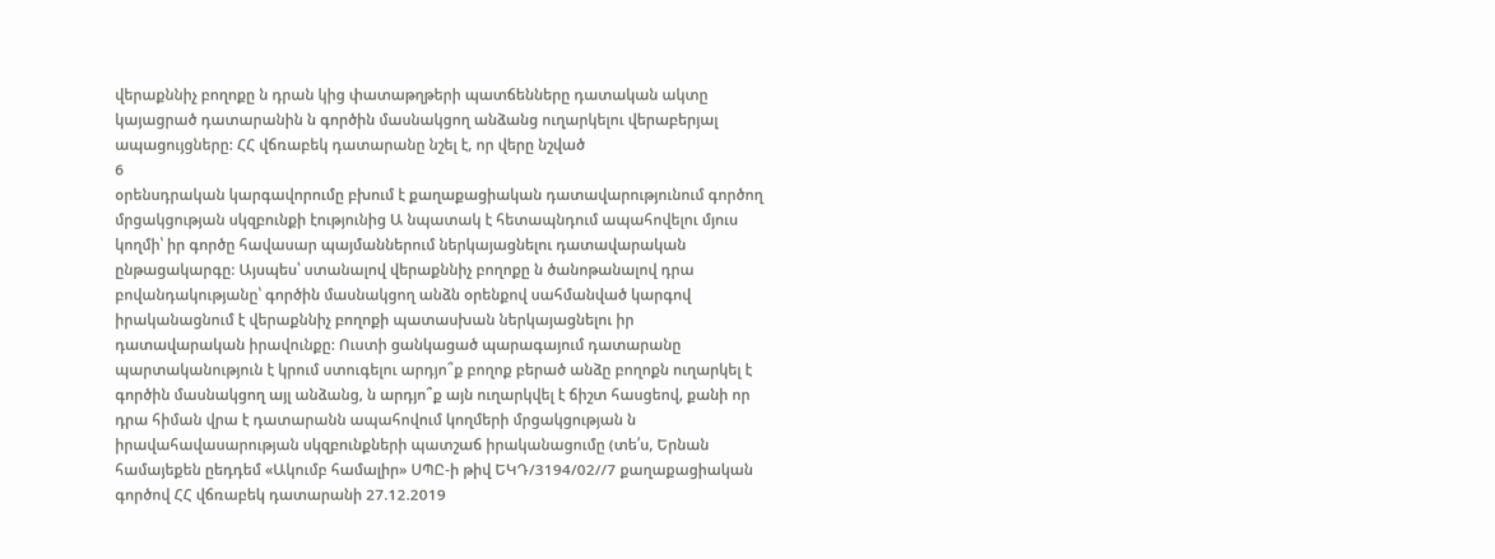վերաքննիչ բողոքը ն դրան կից փատաթղթերի պատճենները դատական ակտը կայացրած դատարանին ն գործին մասնակցող անձանց ուղարկելու վերաբերյալ ապացույցները: ՀՀ վճռաբեկ դատարանը նշել է, որ վերը նշված
6
օրենսդրական կարգավորումը բխում է քաղաքացիական դատավարությունում գործող մրցակցության սկզբունքի էությունից Ա նպատակ է հետապնդում ապահովելու մյուս կողմի՝ իր գործը հավասար պայմաններում ներկայացնելու դատավարական ընթացակարգը: Այսպես՝ ստանալով վերաքննիչ բողոքը ն ծանոթանալով դրա բովանդակությանը՝ գործին մասնակցող անձն օրենքով սահմանված կարգով իրականացնում է վերաքննիչ բողոքի պատասխան ներկայացնելու իր դատավարական իրավունքը: Ուստի ցանկացած պարագայում դատարանը պարտականություն է կրում ստուգելու արդյո՞ք բողոք բերած անձը բողոքն ուղարկել է գործին մասնակցող այլ անձանց, ն արդյո՞ք այն ուղարկվել է ճիշտ հասցեով, քանի որ դրա հիման վրա է դատարանն ապահովում կողմերի մրցակցության ն իրավահավասարության սկզբունքների պատշաճ իրականացումը (տե՛ս, Երնան համայեքեն ըեդդեմ «Ակումբ համալիր» ՍՊԸ-ի թիվ ԵԿԴ/3194/02//7 քաղաքացիական գործով ՀՀ վճռաբեկ դատարանի 27.12.2019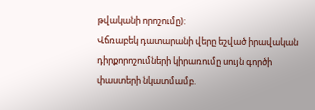թվականի որոշումը):
Վճռաբեկ դատարանի վերը եշված իրավական դիրքորոշումների կիրառումը սույն գործի փաստերի նկատմամբ.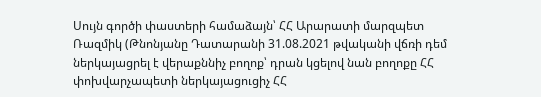Սույն գործի փաստերի համաձայն՝ ՀՀ Արարատի մարզպետ Ռազմիկ (Թնոնյանը Դատարանի 31.08.2021 թվականի վճռի դեմ ներկայացրել է վերաքննիչ բողոք՝ դրան կցելով նան բողոքը ՀՀ փոխվարչապետի ներկայացուցիչ ՀՀ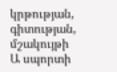կրթության, գիտության, մշակույթի Ա սպորտի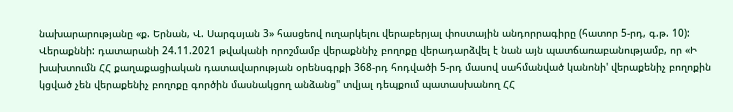նախարարությանը «ք. Երնան, Վ. Սարգսյան 3» հասցեով ուղարկելու վերաբերյալ փոստային անդորրագիրը (հատոր 5-րդ, գ.թ. 10):
Վերաքննի: դատարանի 24.11.2021 թվականի որոշմամբ վերաքննիչ բողոքը վերադարձվել է նան այն պատճառաբանությամբ, որ «Ի խախտումն ՀՀ քաղաքացիական դատավարության օրենսգրքի 368-րդ հոդվածի 5-րդ մասով սահմանված կանոնի' վերաքենիչ բողոքին կցված չեն վերաքենիչ բողոքը գործին մասնակցող անձանց" տվյալ դեպքում պատասխանող ՀՀ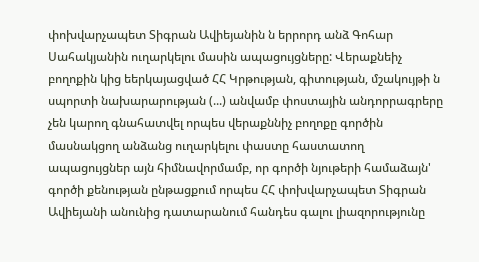փոխվարչապետ Տիգրան Ավիեյանին ն երրորդ անձ Գոհար Սահակյանին ուղարկելու մասին ապացույցները: Վերաքնեիչ բողոքին կից եերկայացված ՀՀ Կրթության, գիտության, մշակույթի ն սպորտի նախարարության (...) անվամբ փոստային անդորրագրերը չեն կարող գնահատվել որպես վերաքննիչ բողոքը գործին մասնակցող անձանց ուղարկելու փաստը հաստատող ապացույցներ այն հիմնավորմամբ, որ գործի նյութերի համաձայն' գործի քենության ընթացքում որպես ՀՀ փոխվարչապետ Տիգրան Ավիեյանի անունից դատարանում հանդես գալու լիազորությունը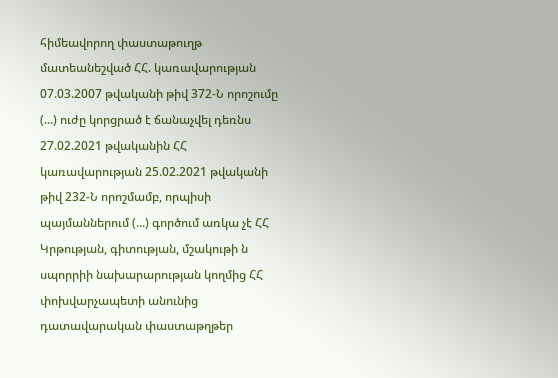հիմեավորող փաստաթուղթ մատեանեշված ՀՀ. կառավարության 07.03.2007 թվականի թիվ 372-Ն որոշումը (...) ուժը կորցրած է ճանաչվել դեռնս 27.02.2021 թվականին ՀՀ կառավարության 25.02.2021 թվականի թիվ 232-Ն որոշմամբ, որպիսի պայմաններում (...) գործում առկա չէ ՀՀ Կրթության, գիտության, մշակութի ն սպորրիի նախարարության կողմից ՀՀ փոխվարչապետի անունից դատավարական փաստաթղթեր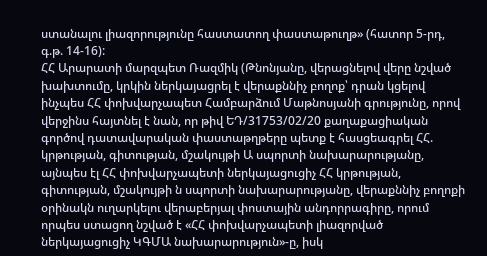ստանալու լիազորությունը հաստատող փաստաթուղթ» (հատոր 5-րդ, գ.թ. 14-16):
ՀՀ Արարատի մարզպետ Ռազմիկ (Թնոնյանը, վերացնելով վերը նշված խախտումը, կրկին ներկայացրել է վերաքննիչ բողոք՝ դրան կցելով ինչպես ՀՀ փոխվարչապետ Համբարձում Մաթնոսյանի գրությունը, որով վերջինս հայտնել է նան, որ թիվ ԵԴ/31753/02/20 քաղաքացիական գործով դատավարական փաստաթղթերը պետք է հասցեագրել ՀՀ. կրթության, գիտության, մշակույթի Ա սպորտի նախարարությանը, այնպես էլ ՀՀ փոխվարչապետի ներկայացուցիչ ՀՀ կրթության, գիտության, մշակույթի ն սպորտի նախարարությանը, վերաքննիչ բողոքի օրինակն ուղարկելու վերաբերյալ փոստային անդորրագիրը, որում որպես ստացող նշված է «ՀՀ փոխվարչապետի լիազորված ներկայացուցիչ ԿԳՄԱ նախարարություն»-ը, իսկ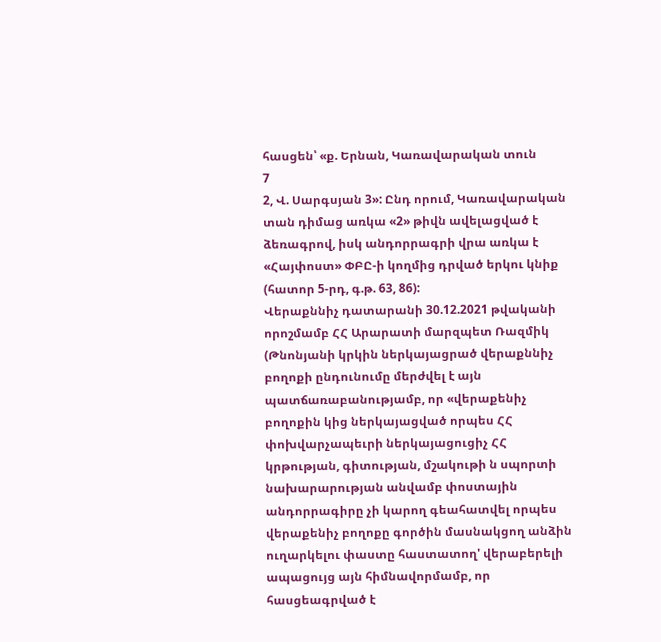հասցեն՝ «ք. Երնան, Կառավարական տուն
7
2, Վ. Սարգսյան 3»: Ընդ որում, Կառավարական տան դիմաց առկա «2» թիվն ավելացված է ձեռագրով, իսկ անդորրագրի վրա առկա է «Հայփոստ» ՓԲԸ-ի կողմից դրված երկու կնիք (հատոր 5-րդ, գ.թ. 63, 86):
Վերաքննիչ դատարանի 30.12.2021 թվականի որոշմամբ ՀՀ Արարատի մարզպետ Ռազմիկ (Թնոնյանի կրկին ներկայացրած վերաքննիչ բողոքի ընդունումը մերժվել է այն պատճառաբանությամբ, որ «վերաքենիչ բողոքին կից ներկայացված որպես ՀՀ փոխվարչապեւրի ներկայացուցիչ ՀՀ կրթության, գիտության, մշակութի ն սպորտի նախարարության անվամբ փոստային անդորրագիրը չի կարող գեահատվել որպես վերաքենիչ բողոքը գործին մասնակցող անձին ուղարկելու փաստը հաստատող' վերաբերելի ապացույց այն հիմնավորմամբ, որ հասցեագրված է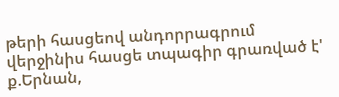թերի հասցեով անդորրագրում վերջինիս հասցե տպագիր գրառված է' ք.Երնան,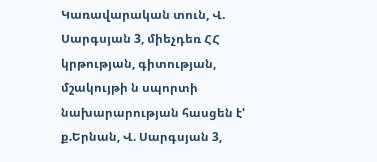Կառավարական տուն, Վ. Սարգսյան 3, միեչդեռ ՀՀ կրթության, գիտության, մշակույթի ն սպորտի նախարարության հասցեն է' ք.Երնան, Վ. Սարգսյան 3,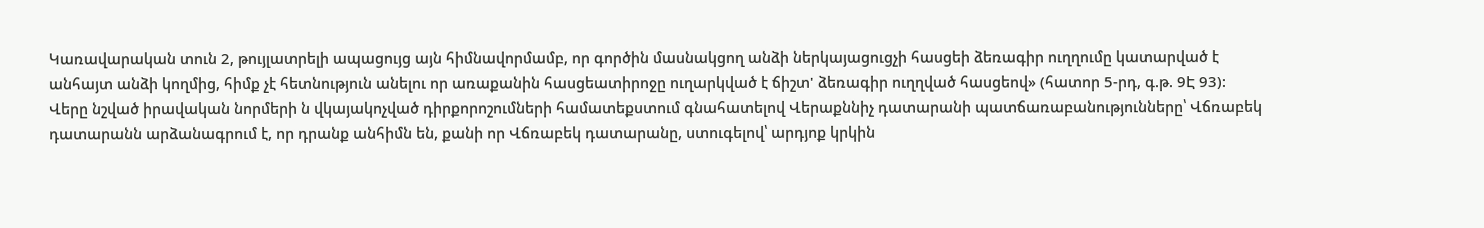Կառավարական տուն 2, թույլատրելի ապացույց այն հիմնավորմամբ, որ գործին մասնակցող անձի ներկայացուցչի հասցեի ձեռագիր ուղղումը կատարված է անհայտ անձի կողմից, հիմք չէ հետնություն անելու որ առաքանին հասցեատիրոջը ուղարկված է ճիշտ' ձեռագիր ուղղված հասցեով» (հատոր 5-րդ, գ.թ. 9Է 93):
Վերը նշված իրավական նորմերի ն վկայակոչված դիրքորոշումների համատեքստում գնահատելով Վերաքննիչ դատարանի պատճառաբանությունները՝ Վճռաբեկ դատարանն արձանագրում է, որ դրանք անհիմն են, քանի որ Վճռաբեկ դատարանը, ստուգելով՝ արդյոք կրկին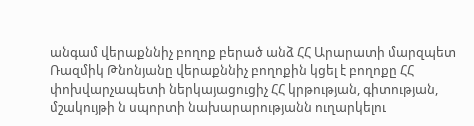անգամ վերաքննիչ բողոք բերած անձ ՀՀ Արարատի մարզպետ Ռազմիկ Թնոնյանը վերաքննիչ բողոքին կցել է բողոքը ՀՀ փոխվարչապետի ներկայացուցիչ ՀՀ կրթության, գիտության, մշակույթի ն սպորտի նախարարությանն ուղարկելու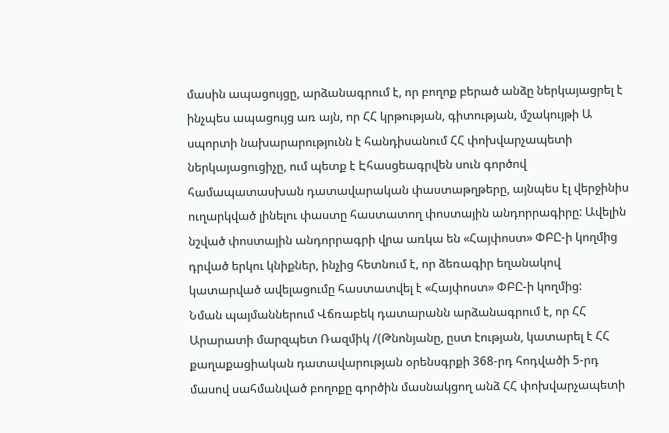մասին ապացույցը, արձանագրում է, որ բողոք բերած անձը ներկայացրել է ինչպես ապացույց առ այն, որ ՀՀ կրթության, գիտության, մշակույթի Ա սպորտի նախարարությունն է հանդիսանում ՀՀ փոխվարչապետի ներկայացուցիչը, ում պետք է Էհասցեագրվեն սուն գործով համապատասխան դատավարական փաստաթղթերը, այնպես էլ վերջինիս ուղարկված լինելու փաստը հաստատող փոստային անդորրագիրը: Ավելին նշված փոստային անդորրագրի վրա առկա են «Հայփոստ» ՓԲԸ-ի կողմից դրված երկու կնիքներ, ինչից հետնում է, որ ձեռագիր եղանակով կատարված ավելացումը հաստատվել է «Հայփոստ» ՓԲԸ-ի կողմից:
Նման պայմաններում Վճռաբեկ դատարանն արձանագրում է, որ ՀՀ Արարատի մարզպետ Ռազմիկ /(Թնոնյանը, ըստ էության, կատարել է ՀՀ քաղաքացիական դատավարության օրենսգրքի 368-րդ հոդվածի 5-րդ մասով սահմանված բողոքը գործին մասնակցող անձ ՀՀ փոխվարչապետի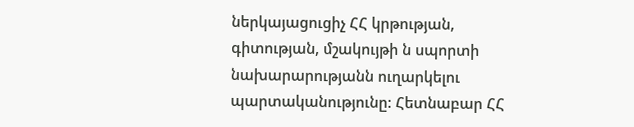ներկայացուցիչ ՀՀ կրթության, գիտության, մշակույթի ն սպորտի նախարարությանն ուղարկելու պարտականությունը: Հետնաբար ՀՀ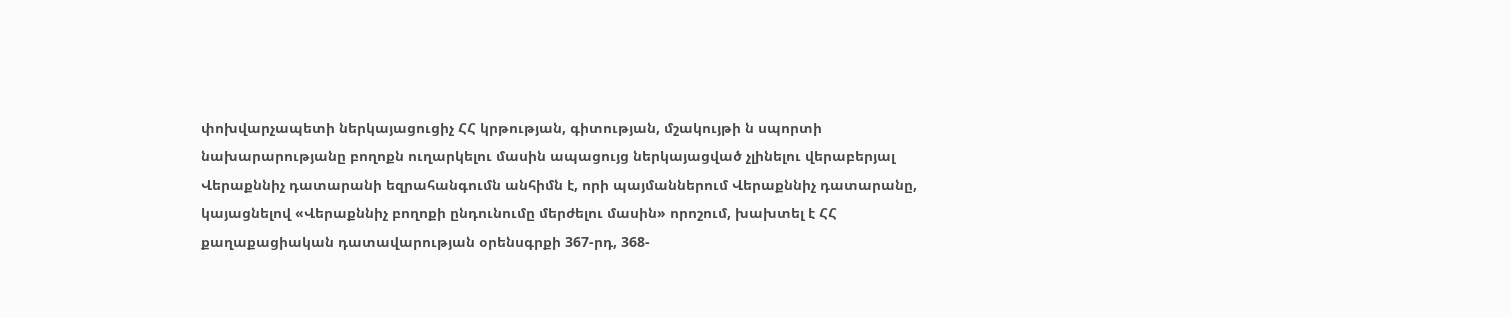փոխվարչապետի ներկայացուցիչ ՀՀ կրթության, գիտության, մշակույթի ն սպորտի նախարարությանը բողոքն ուղարկելու մասին ապացույց ներկայացված չլինելու վերաբերյալ Վերաքննիչ դատարանի եզրահանգումն անհիմն է, որի պայմաններում Վերաքննիչ դատարանը, կայացնելով «Վերաքննիչ բողոքի ընդունումը մերժելու մասին» որոշում, խախտել է ՀՀ քաղաքացիական դատավարության օրենսգրքի 367-րդ, 368-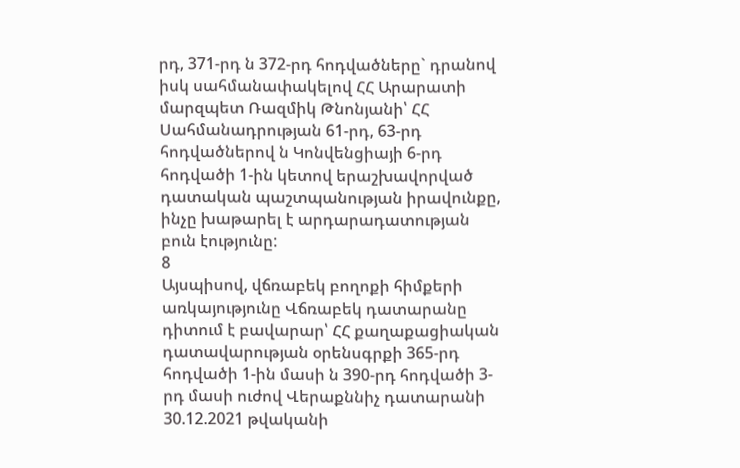րդ, 371-րդ ն 372-րդ հոդվածները` դրանով իսկ սահմանափակելով ՀՀ Արարատի մարզպետ Ռազմիկ Թնոնյանի՝ ՀՀ Սահմանադրության 61-րդ, 63-րդ հոդվածներով ն Կոնվենցիայի 6-րդ հոդվածի 1-ին կետով երաշխավորված դատական պաշտպանության իրավունքը, ինչը խաթարել է արդարադատության բուն էությունը:
8
Այսպիսով, վճռաբեկ բողոքի հիմքերի առկայությունը Վճռաբեկ դատարանը դիտում է բավարար՝ ՀՀ քաղաքացիական դատավարության օրենսգրքի 365-րդ հոդվածի 1-ին մասի ն 390-րդ հոդվածի 3-րդ մասի ուժով Վերաքննիչ դատարանի 30.12.2021 թվականի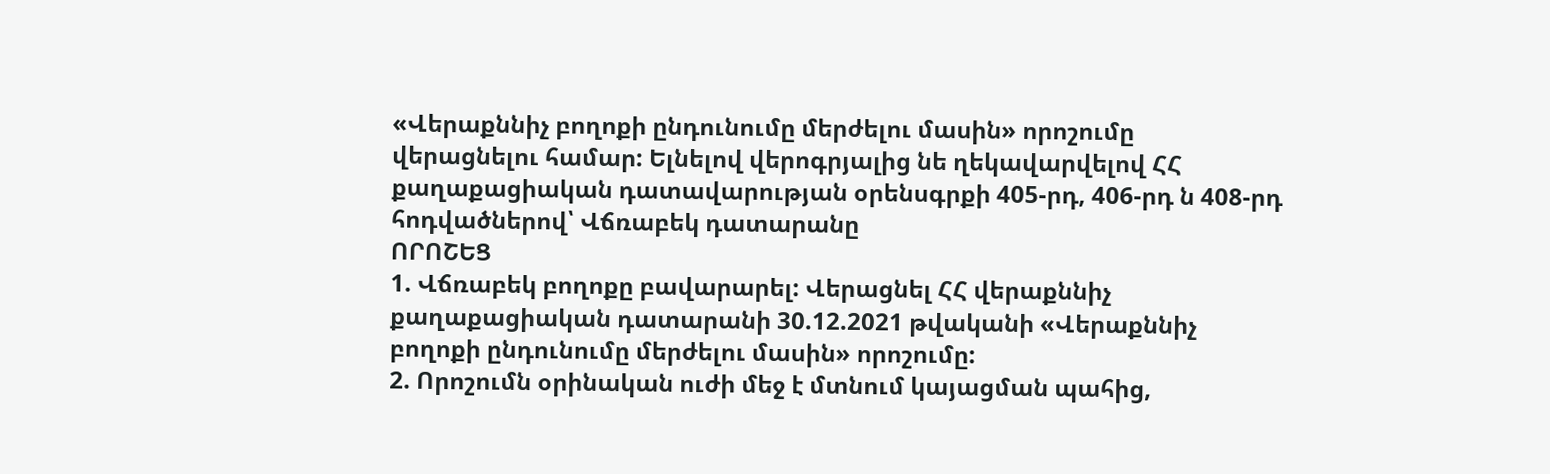«Վերաքննիչ բողոքի ընդունումը մերժելու մասին» որոշումը վերացնելու համար: Ելնելով վերոգրյալից նե ղեկավարվելով ՀՀ քաղաքացիական դատավարության օրենսգրքի 405-րդ, 406-րդ ն 408-րդ հոդվածներով՝ Վճռաբեկ դատարանը
ՈՐՈՇԵՑ
1. Վճռաբեկ բողոքը բավարարել: Վերացնել ՀՀ վերաքննիչ քաղաքացիական դատարանի 30.12.2021 թվականի «Վերաքննիչ բողոքի ընդունումը մերժելու մասին» որոշումը:
2. Որոշումն օրինական ուժի մեջ է մտնում կայացման պահից,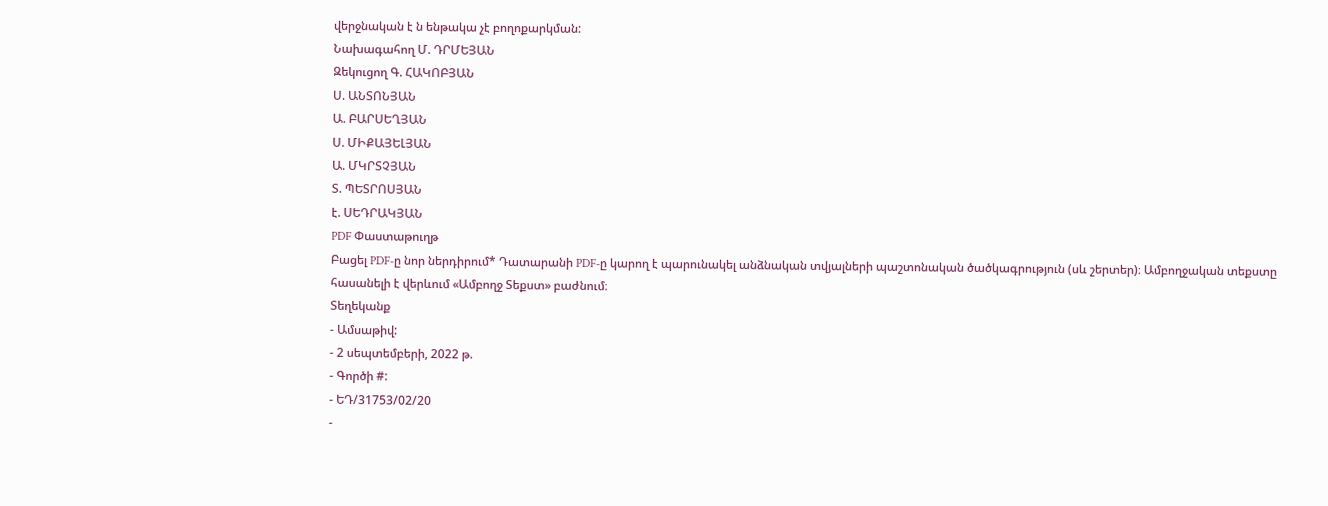վերջնական է ն ենթակա չէ բողոքարկման:
Նախագահող Մ. ԴՐՄԵՅԱՆ
Զեկուցող Գ. ՀԱԿՈԲՅԱՆ
Ս. ԱՆՏՈՆՅԱՆ
Ա. ԲԱՐՍԵՂՅԱՆ
Ս. ՄԻՔԱՅԵԼՅԱՆ
Ա. ՄԿՐՏՉՅԱՆ
Տ. ՊԵՏՐՈՍՅԱՆ
է. ՍԵԴՐԱԿՅԱՆ
PDF Փաստաթուղթ
Բացել PDF-ը նոր ներդիրում* Դատարանի PDF-ը կարող է պարունակել անձնական տվյալների պաշտոնական ծածկագրություն (սև շերտեր)։ Ամբողջական տեքստը հասանելի է վերևում «Ամբողջ Տեքստ» բաժնում։
Տեղեկանք
- Ամսաթիվ:
- 2 սեպտեմբերի, 2022 թ.
- Գործի #:
- ԵԴ/31753/02/20
-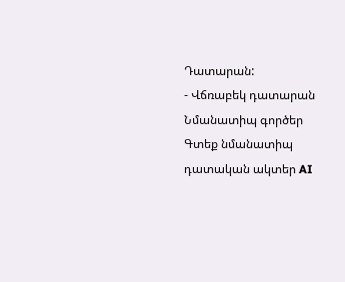Դատարան:
- Վճռաբեկ դատարան
Նմանատիպ գործեր
Գտեք նմանատիպ դատական ակտեր AI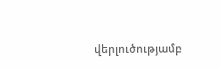վերլուծությամբ